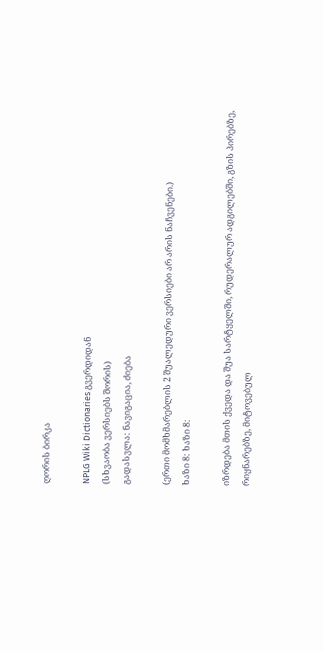ღორის ბირკა

NPLG Wiki Dictionaries გვერდიდან
(სხვაობა ვერსიებს შორის)
გადასვლა: ნავიგაცია, ძიება

(ერთი მომხმარებლის 2 შუალედური ვერსიები არ არის ნაჩვენები.)
ხაზი 8: ხაზი 8:

იზრდება მთის ქვედა და შუა სარტყელში, რუდერალურ ადგილებში, გზის პირებზე, რიყნარებზე, მიტოვებულ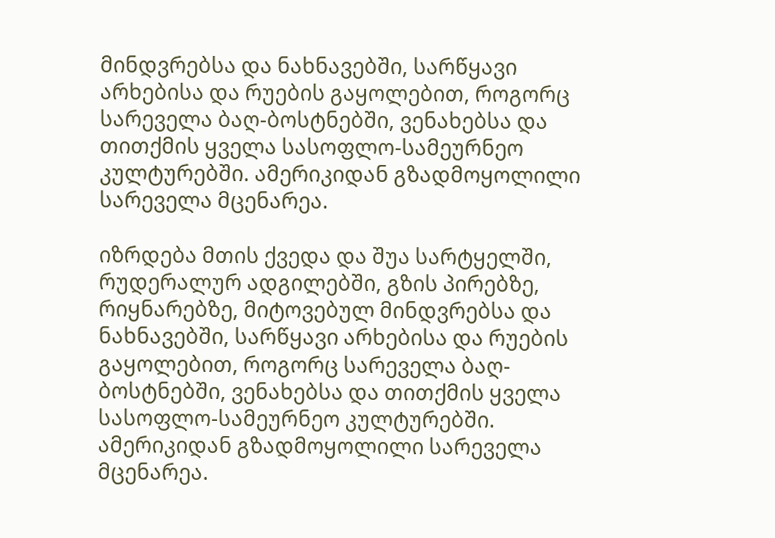მინდვრებსა და ნახნავებში, სარწყავი არხებისა და რუების გაყოლებით, როგორც სარეველა ბაღ-ბოსტნებში, ვენახებსა და თითქმის ყველა სასოფლო-სამეურნეო კულტურებში. ამერიკიდან გზადმოყოლილი სარეველა მცენარეა.

იზრდება მთის ქვედა და შუა სარტყელში, რუდერალურ ადგილებში, გზის პირებზე, რიყნარებზე, მიტოვებულ მინდვრებსა და ნახნავებში, სარწყავი არხებისა და რუების გაყოლებით, როგორც სარეველა ბაღ-ბოსტნებში, ვენახებსა და თითქმის ყველა სასოფლო-სამეურნეო კულტურებში. ამერიკიდან გზადმოყოლილი სარეველა მცენარეა.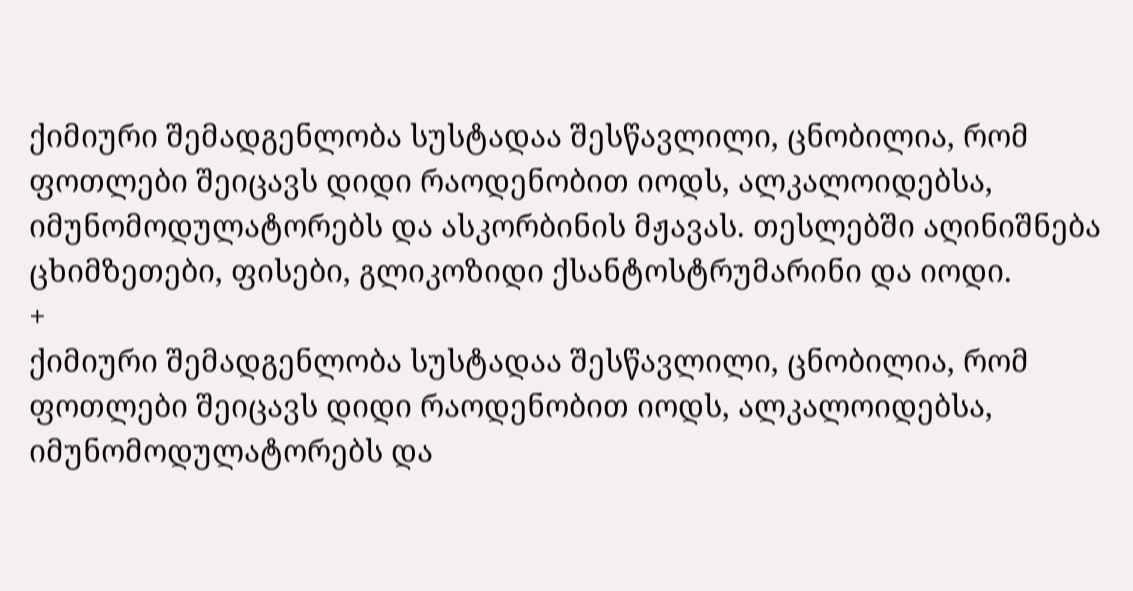ქიმიური შემადგენლობა სუსტადაა შესწავლილი, ცნობილია, რომ ფოთლები შეიცავს დიდი რაოდენობით იოდს, ალკალოიდებსა, იმუნომოდულატორებს და ასკორბინის მჟავას. თესლებში აღინიშნება ცხიმზეთები, ფისები, გლიკოზიდი ქსანტოსტრუმარინი და იოდი.
+
ქიმიური შემადგენლობა სუსტადაა შესწავლილი, ცნობილია, რომ ფოთლები შეიცავს დიდი რაოდენობით იოდს, ალკალოიდებსა, იმუნომოდულატორებს და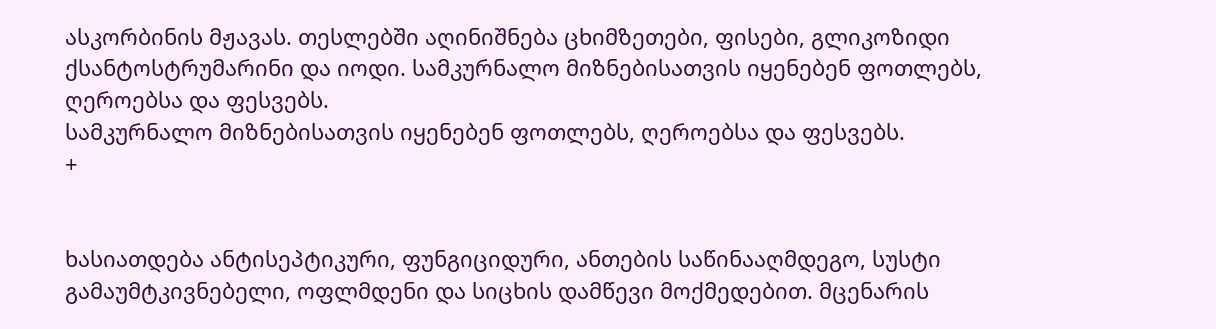ასკორბინის მჟავას. თესლებში აღინიშნება ცხიმზეთები, ფისები, გლიკოზიდი ქსანტოსტრუმარინი და იოდი. სამკურნალო მიზნებისათვის იყენებენ ფოთლებს, ღეროებსა და ფესვებს.
სამკურნალო მიზნებისათვის იყენებენ ფოთლებს, ღეროებსა და ფესვებს.
+


ხასიათდება ანტისეპტიკური, ფუნგიციდური, ანთების საწინააღმდეგო, სუსტი გამაუმტკივნებელი, ოფლმდენი და სიცხის დამწევი მოქმედებით. მცენარის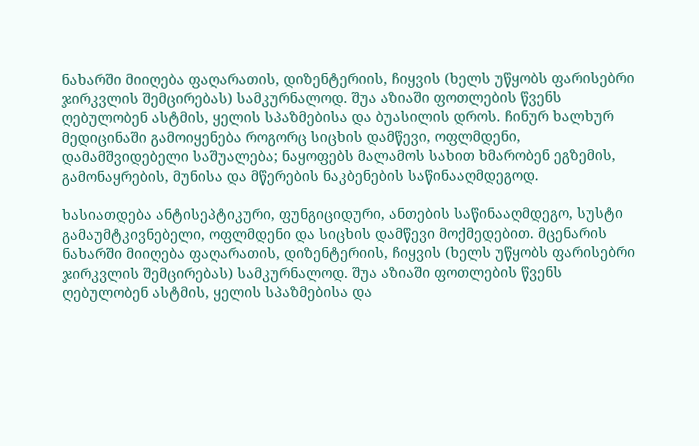ნახარში მიიღება ფაღარათის, დიზენტერიის, ჩიყვის (ხელს უწყობს ფარისებრი ჯირკვლის შემცირებას) სამკურნალოდ. შუა აზიაში ფოთლების წვენს ღებულობენ ასტმის, ყელის სპაზმებისა და ბუასილის დროს. ჩინურ ხალხურ მედიცინაში გამოიყენება როგორც სიცხის დამწევი, ოფლმდენი, დამამშვიდებელი საშუალება; ნაყოფებს მალამოს სახით ხმარობენ ეგზემის, გამონაყრების, მუნისა და მწერების ნაკბენების საწინააღმდეგოდ.

ხასიათდება ანტისეპტიკური, ფუნგიციდური, ანთების საწინააღმდეგო, სუსტი გამაუმტკივნებელი, ოფლმდენი და სიცხის დამწევი მოქმედებით. მცენარის ნახარში მიიღება ფაღარათის, დიზენტერიის, ჩიყვის (ხელს უწყობს ფარისებრი ჯირკვლის შემცირებას) სამკურნალოდ. შუა აზიაში ფოთლების წვენს ღებულობენ ასტმის, ყელის სპაზმებისა და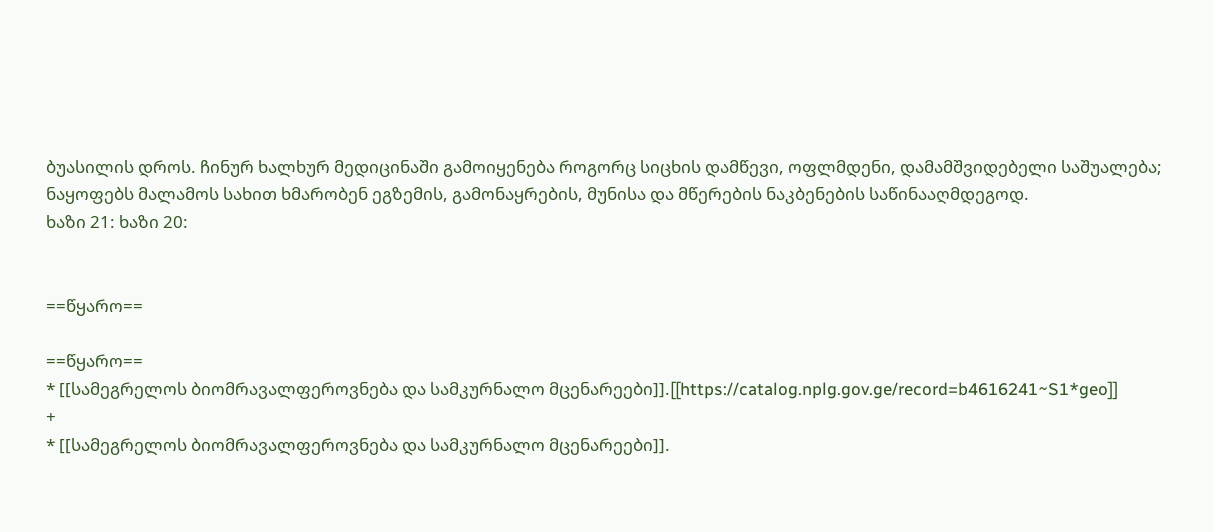ბუასილის დროს. ჩინურ ხალხურ მედიცინაში გამოიყენება როგორც სიცხის დამწევი, ოფლმდენი, დამამშვიდებელი საშუალება; ნაყოფებს მალამოს სახით ხმარობენ ეგზემის, გამონაყრების, მუნისა და მწერების ნაკბენების საწინააღმდეგოდ.
ხაზი 21: ხაზი 20:


==წყარო==

==წყარო==
* [[სამეგრელოს ბიომრავალფეროვნება და სამკურნალო მცენარეები]].[[https://catalog.nplg.gov.ge/record=b4616241~S1*geo]]
+
* [[სამეგრელოს ბიომრავალფეროვნება და სამკურნალო მცენარეები]].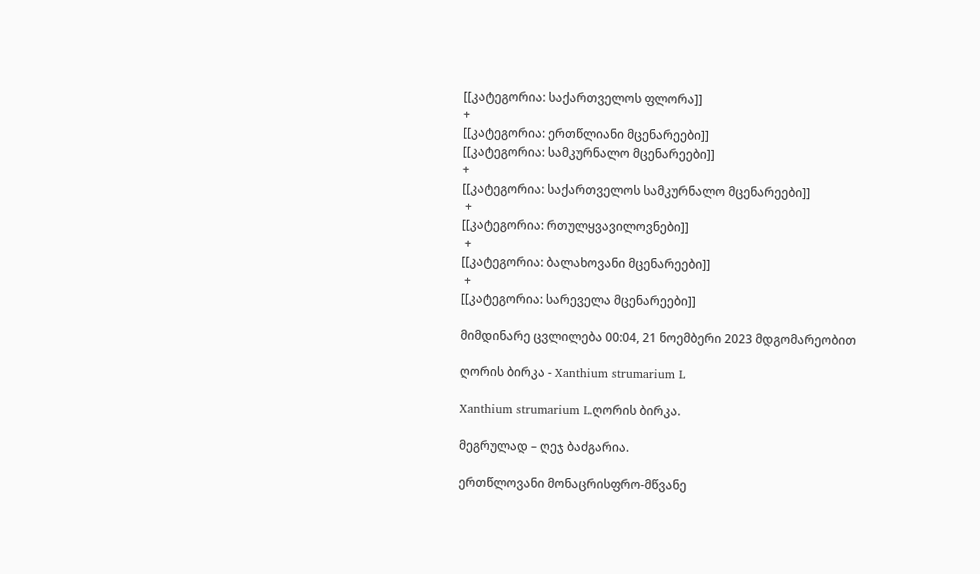[[კატეგორია: საქართველოს ფლორა]]
+
[[კატეგორია: ერთწლიანი მცენარეები]]
[[კატეგორია: სამკურნალო მცენარეები]]
+
[[კატეგორია: საქართველოს სამკურნალო მცენარეები]]
 +
[[კატეგორია: რთულყვავილოვნები]]
 +
[[კატეგორია: ბალახოვანი მცენარეები]]
 +
[[კატეგორია: სარეველა მცენარეები]]

მიმდინარე ცვლილება 00:04, 21 ნოემბერი 2023 მდგომარეობით

ღორის ბირკა - Xanthium strumarium L

Xanthium strumarium L.ღორის ბირკა.

მეგრულად – ღეჯ ბაძგარია.

ერთწლოვანი მონაცრისფრო-მწვანე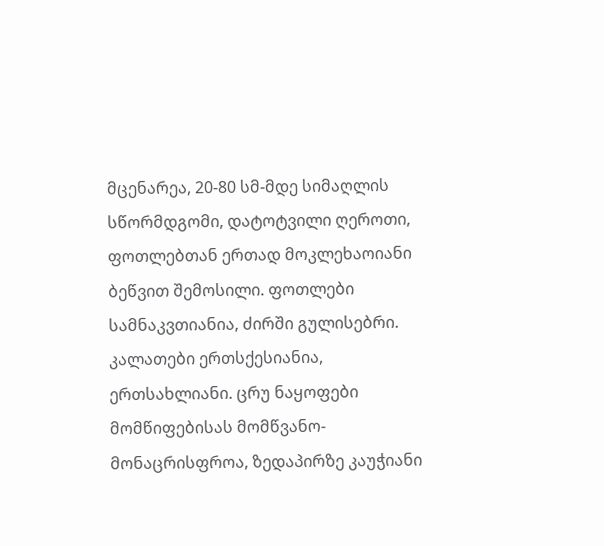მცენარეა, 20-80 სმ-მდე სიმაღლის სწორმდგომი, დატოტვილი ღეროთი, ფოთლებთან ერთად მოკლეხაოიანი ბეწვით შემოსილი. ფოთლები სამნაკვთიანია, ძირში გულისებრი. კალათები ერთსქესიანია, ერთსახლიანი. ცრუ ნაყოფები მომწიფებისას მომწვანო-მონაცრისფროა, ზედაპირზე კაუჭიანი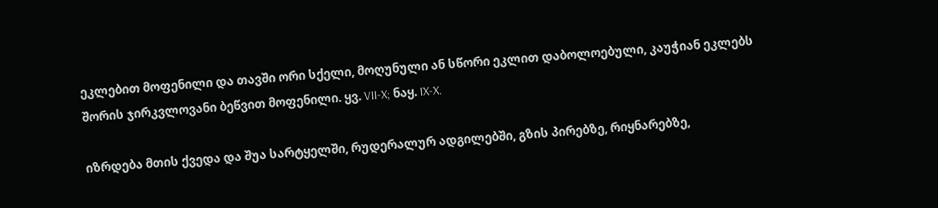ეკლებით მოფენილი და თავში ორი სქელი, მოღუნული ან სწორი ეკლით დაბოლოებული, კაუჭიან ეკლებს შორის ჯირკვლოვანი ბეწვით მოფენილი. ყვ. VII-X; ნაყ. IX-X.

იზრდება მთის ქვედა და შუა სარტყელში, რუდერალურ ადგილებში, გზის პირებზე, რიყნარებზე,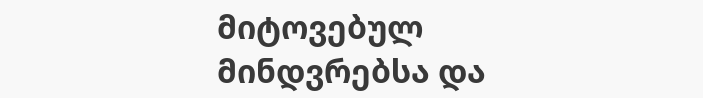მიტოვებულ მინდვრებსა და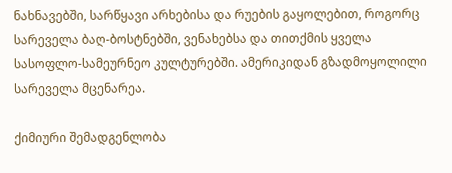ნახნავებში, სარწყავი არხებისა და რუების გაყოლებით, როგორც სარეველა ბაღ-ბოსტნებში, ვენახებსა და თითქმის ყველა სასოფლო-სამეურნეო კულტურებში. ამერიკიდან გზადმოყოლილი სარეველა მცენარეა.

ქიმიური შემადგენლობა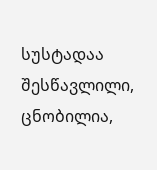სუსტადაა შესწავლილი, ცნობილია,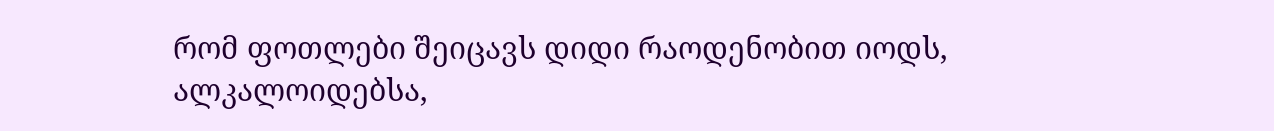რომ ფოთლები შეიცავს დიდი რაოდენობით იოდს, ალკალოიდებსა,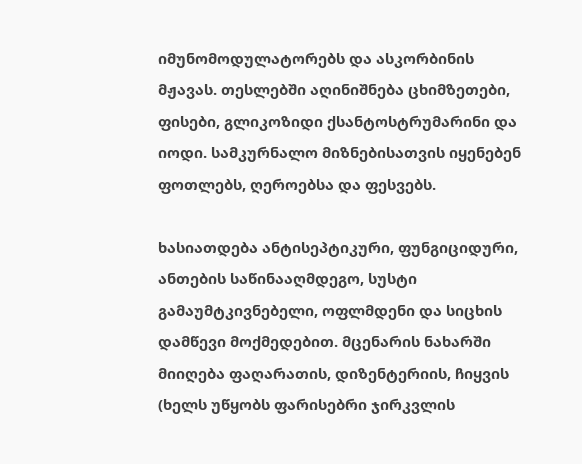იმუნომოდულატორებს და ასკორბინის მჟავას. თესლებში აღინიშნება ცხიმზეთები, ფისები, გლიკოზიდი ქსანტოსტრუმარინი და იოდი. სამკურნალო მიზნებისათვის იყენებენ ფოთლებს, ღეროებსა და ფესვებს.

ხასიათდება ანტისეპტიკური, ფუნგიციდური, ანთების საწინააღმდეგო, სუსტი გამაუმტკივნებელი, ოფლმდენი და სიცხის დამწევი მოქმედებით. მცენარის ნახარში მიიღება ფაღარათის, დიზენტერიის, ჩიყვის (ხელს უწყობს ფარისებრი ჯირკვლის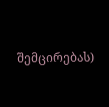შემცირებას)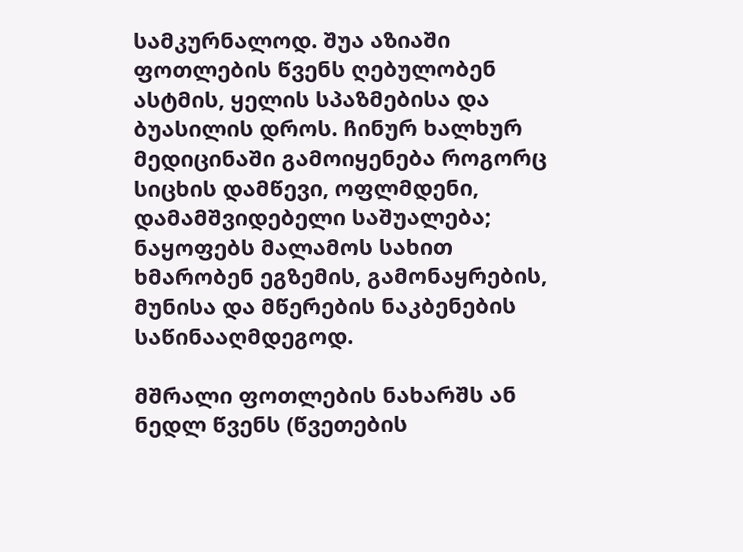სამკურნალოდ. შუა აზიაში ფოთლების წვენს ღებულობენ ასტმის, ყელის სპაზმებისა და ბუასილის დროს. ჩინურ ხალხურ მედიცინაში გამოიყენება როგორც სიცხის დამწევი, ოფლმდენი, დამამშვიდებელი საშუალება; ნაყოფებს მალამოს სახით ხმარობენ ეგზემის, გამონაყრების, მუნისა და მწერების ნაკბენების საწინააღმდეგოდ.

მშრალი ფოთლების ნახარშს ან ნედლ წვენს (წვეთების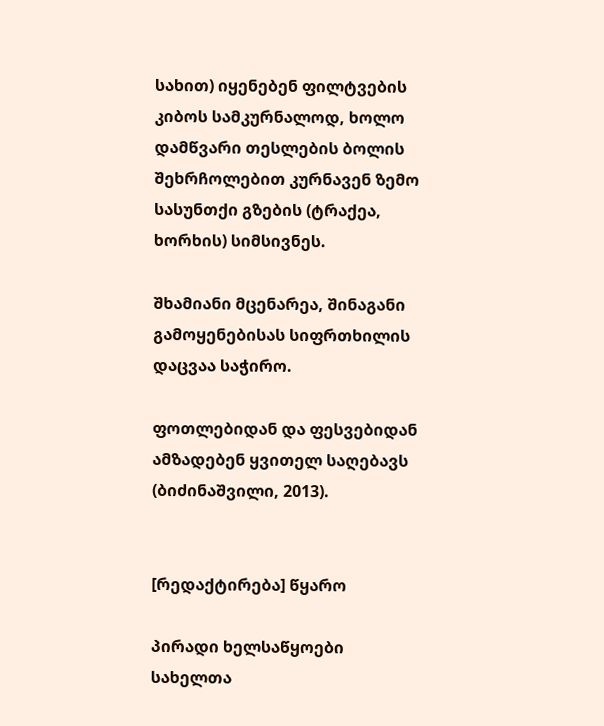სახით) იყენებენ ფილტვების კიბოს სამკურნალოდ, ხოლო დამწვარი თესლების ბოლის შეხრჩოლებით კურნავენ ზემო სასუნთქი გზების (ტრაქეა, ხორხის) სიმსივნეს.

შხამიანი მცენარეა, შინაგანი გამოყენებისას სიფრთხილის დაცვაა საჭირო.

ფოთლებიდან და ფესვებიდან ამზადებენ ყვითელ საღებავს (ბიძინაშვილი, 2013).


[რედაქტირება] წყარო

პირადი ხელსაწყოები
სახელთა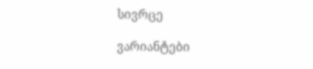სივრცე

ვარიანტები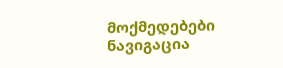მოქმედებები
ნავიგაცია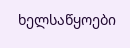ხელსაწყოები